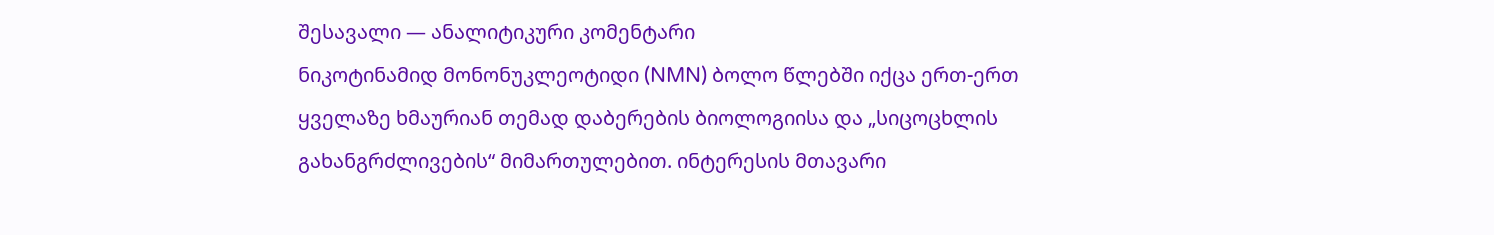შესავალი — ანალიტიკური კომენტარი
ნიკოტინამიდ მონონუკლეოტიდი (NMN) ბოლო წლებში იქცა ერთ-ერთ ყველაზე ხმაურიან თემად დაბერების ბიოლოგიისა და „სიცოცხლის გახანგრძლივების“ მიმართულებით. ინტერესის მთავარი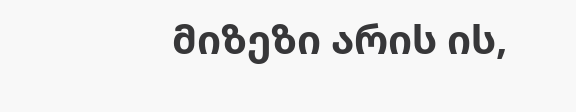მიზეზი არის ის,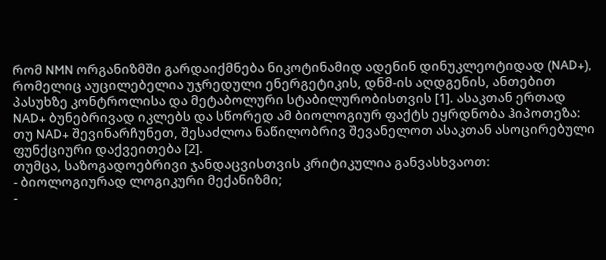რომ NMN ორგანიზმში გარდაიქმნება ნიკოტინამიდ ადენინ დინუკლეოტიდად (NAD+), რომელიც აუცილებელია უჯრედული ენერგეტიკის, დნმ-ის აღდგენის, ანთებით პასუხზე კონტროლისა და მეტაბოლური სტაბილურობისთვის [1]. ასაკთან ერთად NAD+ ბუნებრივად იკლებს და სწორედ ამ ბიოლოგიურ ფაქტს ეყრდნობა ჰიპოთეზა: თუ NAD+ შევინარჩუნეთ, შესაძლოა ნაწილობრივ შევანელოთ ასაკთან ასოცირებული ფუნქციური დაქვეითება [2].
თუმცა, საზოგადოებრივი ჯანდაცვისთვის კრიტიკულია განვასხვაოთ:
- ბიოლოგიურად ლოგიკური მექანიზმი;
-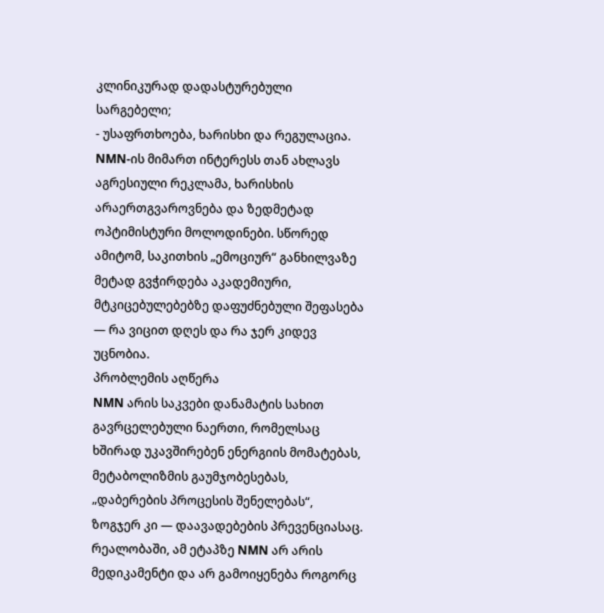კლინიკურად დადასტურებული სარგებელი;
- უსაფრთხოება, ხარისხი და რეგულაცია.
NMN-ის მიმართ ინტერესს თან ახლავს აგრესიული რეკლამა, ხარისხის არაერთგვაროვნება და ზედმეტად ოპტიმისტური მოლოდინები. სწორედ ამიტომ, საკითხის „ემოციურ“ განხილვაზე მეტად გვჭირდება აკადემიური, მტკიცებულებებზე დაფუძნებული შეფასება — რა ვიცით დღეს და რა ჯერ კიდევ უცნობია.
პრობლემის აღწერა
NMN არის საკვები დანამატის სახით გავრცელებული ნაერთი, რომელსაც ხშირად უკავშირებენ ენერგიის მომატებას, მეტაბოლიზმის გაუმჯობესებას, „დაბერების პროცესის შენელებას“, ზოგჯერ კი — დაავადებების პრევენციასაც. რეალობაში, ამ ეტაპზე NMN არ არის მედიკამენტი და არ გამოიყენება როგორც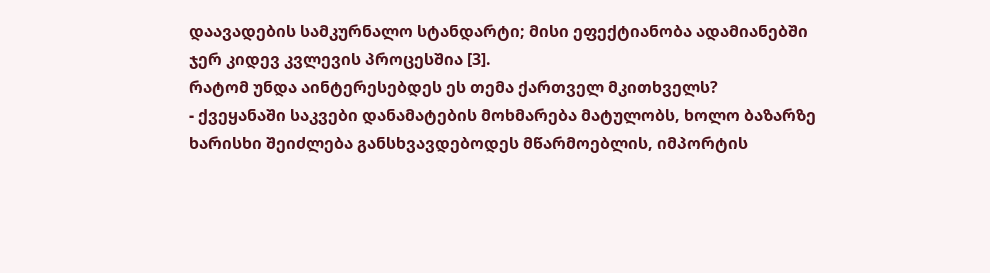დაავადების სამკურნალო სტანდარტი; მისი ეფექტიანობა ადამიანებში ჯერ კიდევ კვლევის პროცესშია [3].
რატომ უნდა აინტერესებდეს ეს თემა ქართველ მკითხველს?
- ქვეყანაში საკვები დანამატების მოხმარება მატულობს, ხოლო ბაზარზე ხარისხი შეიძლება განსხვავდებოდეს მწარმოებლის, იმპორტის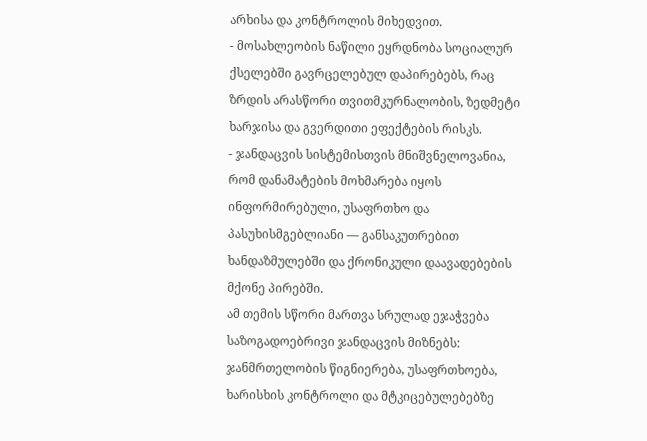არხისა და კონტროლის მიხედვით.
- მოსახლეობის ნაწილი ეყრდნობა სოციალურ ქსელებში გავრცელებულ დაპირებებს, რაც ზრდის არასწორი თვითმკურნალობის, ზედმეტი ხარჯისა და გვერდითი ეფექტების რისკს.
- ჯანდაცვის სისტემისთვის მნიშვნელოვანია, რომ დანამატების მოხმარება იყოს ინფორმირებული, უსაფრთხო და პასუხისმგებლიანი — განსაკუთრებით ხანდაზმულებში და ქრონიკული დაავადებების მქონე პირებში.
ამ თემის სწორი მართვა სრულად ეჯაჭვება საზოგადოებრივი ჯანდაცვის მიზნებს: ჯანმრთელობის წიგნიერება, უსაფრთხოება, ხარისხის კონტროლი და მტკიცებულებებზე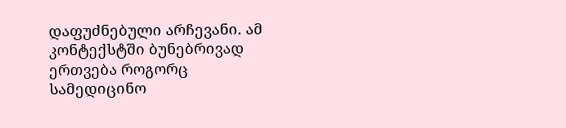დაფუძნებული არჩევანი. ამ კონტექსტში ბუნებრივად ერთვება როგორც სამედიცინო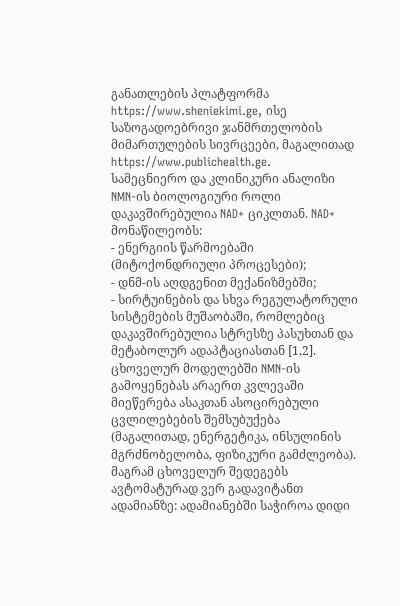განათლების პლატფორმა https://www.sheniekimi.ge, ისე საზოგადოებრივი ჯანმრთელობის მიმართულების სივრცეები, მაგალითად https://www.publichealth.ge.
სამეცნიერო და კლინიკური ანალიზი
NMN-ის ბიოლოგიური როლი დაკავშირებულია NAD+ ციკლთან. NAD+ მონაწილეობს:
- ენერგიის წარმოებაში (მიტოქონდრიული პროცესები);
- დნმ-ის აღდგენით მექანიზმებში;
- სირტუინების და სხვა რეგულატორული სისტემების მუშაობაში, რომლებიც დაკავშირებულია სტრესზე პასუხთან და მეტაბოლურ ადაპტაციასთან [1,2].
ცხოველურ მოდელებში NMN-ის გამოყენებას არაერთ კვლევაში მიეწერება ასაკთან ასოცირებული ცვლილებების შემსუბუქება (მაგალითად, ენერგეტიკა, ინსულინის მგრძნობელობა, ფიზიკური გამძლეობა). მაგრამ ცხოველურ შედეგებს ავტომატურად ვერ გადავიტანთ ადამიანზე: ადამიანებში საჭიროა დიდი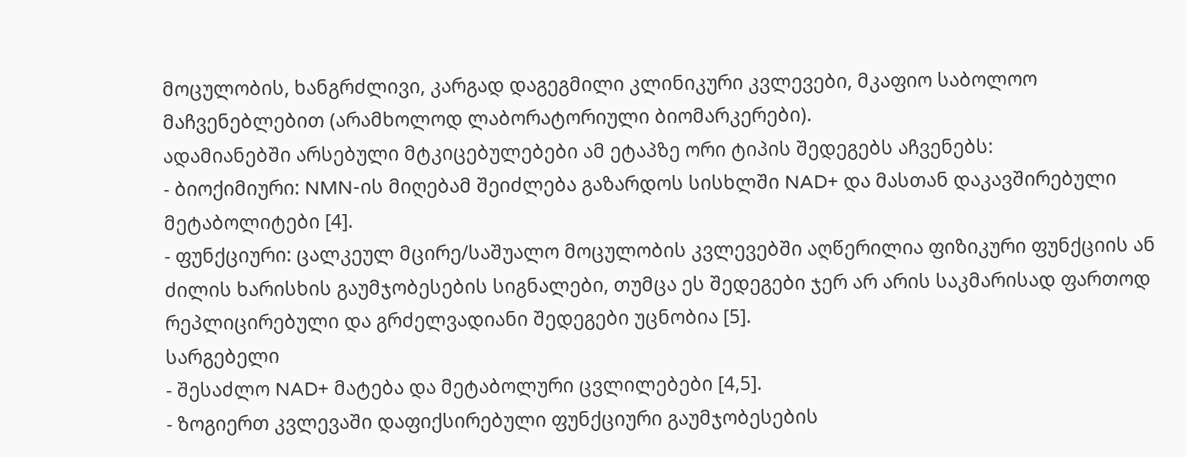მოცულობის, ხანგრძლივი, კარგად დაგეგმილი კლინიკური კვლევები, მკაფიო საბოლოო მაჩვენებლებით (არამხოლოდ ლაბორატორიული ბიომარკერები).
ადამიანებში არსებული მტკიცებულებები ამ ეტაპზე ორი ტიპის შედეგებს აჩვენებს:
- ბიოქიმიური: NMN-ის მიღებამ შეიძლება გაზარდოს სისხლში NAD+ და მასთან დაკავშირებული მეტაბოლიტები [4].
- ფუნქციური: ცალკეულ მცირე/საშუალო მოცულობის კვლევებში აღწერილია ფიზიკური ფუნქციის ან ძილის ხარისხის გაუმჯობესების სიგნალები, თუმცა ეს შედეგები ჯერ არ არის საკმარისად ფართოდ რეპლიცირებული და გრძელვადიანი შედეგები უცნობია [5].
სარგებელი
- შესაძლო NAD+ მატება და მეტაბოლური ცვლილებები [4,5].
- ზოგიერთ კვლევაში დაფიქსირებული ფუნქციური გაუმჯობესების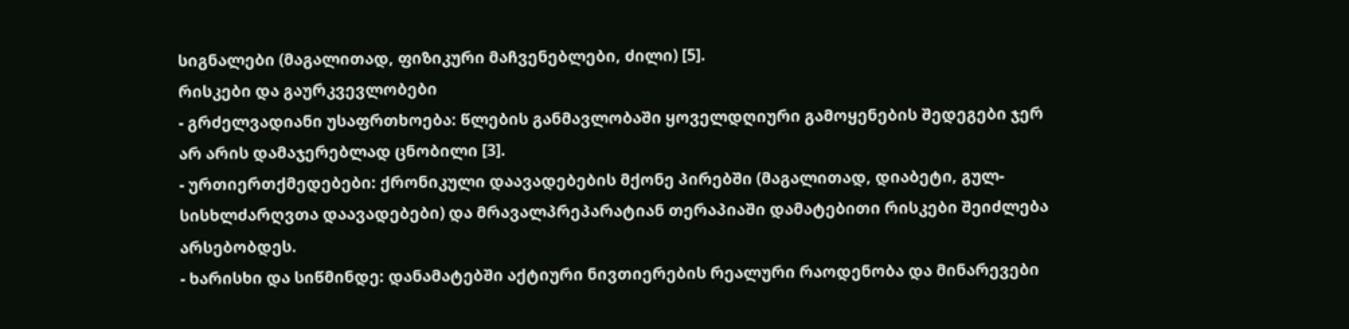სიგნალები (მაგალითად, ფიზიკური მაჩვენებლები, ძილი) [5].
რისკები და გაურკვევლობები
- გრძელვადიანი უსაფრთხოება: წლების განმავლობაში ყოველდღიური გამოყენების შედეგები ჯერ არ არის დამაჯერებლად ცნობილი [3].
- ურთიერთქმედებები: ქრონიკული დაავადებების მქონე პირებში (მაგალითად, დიაბეტი, გულ-სისხლძარღვთა დაავადებები) და მრავალპრეპარატიან თერაპიაში დამატებითი რისკები შეიძლება არსებობდეს.
- ხარისხი და სიწმინდე: დანამატებში აქტიური ნივთიერების რეალური რაოდენობა და მინარევები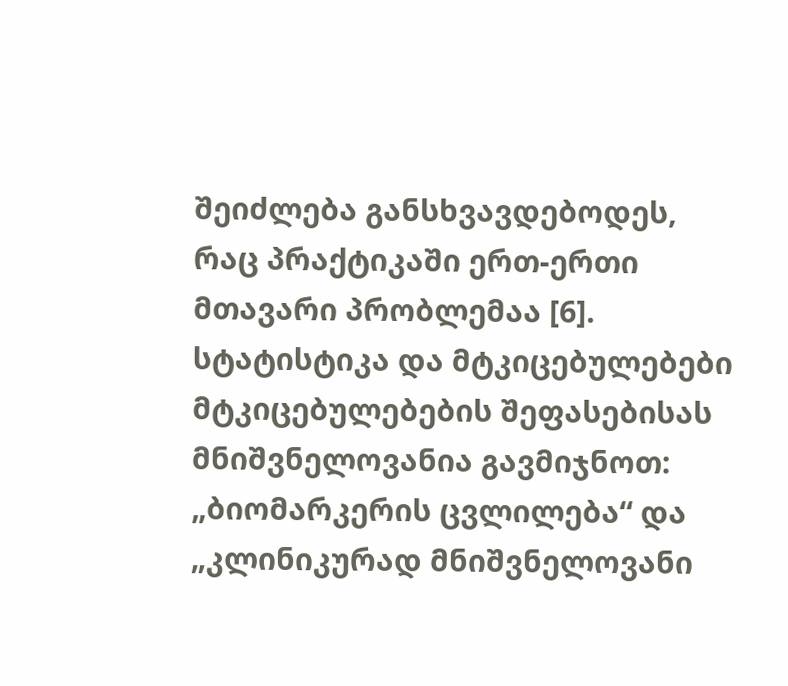შეიძლება განსხვავდებოდეს, რაც პრაქტიკაში ერთ-ერთი მთავარი პრობლემაა [6].
სტატისტიკა და მტკიცებულებები
მტკიცებულებების შეფასებისას მნიშვნელოვანია გავმიჯნოთ: „ბიომარკერის ცვლილება“ და „კლინიკურად მნიშვნელოვანი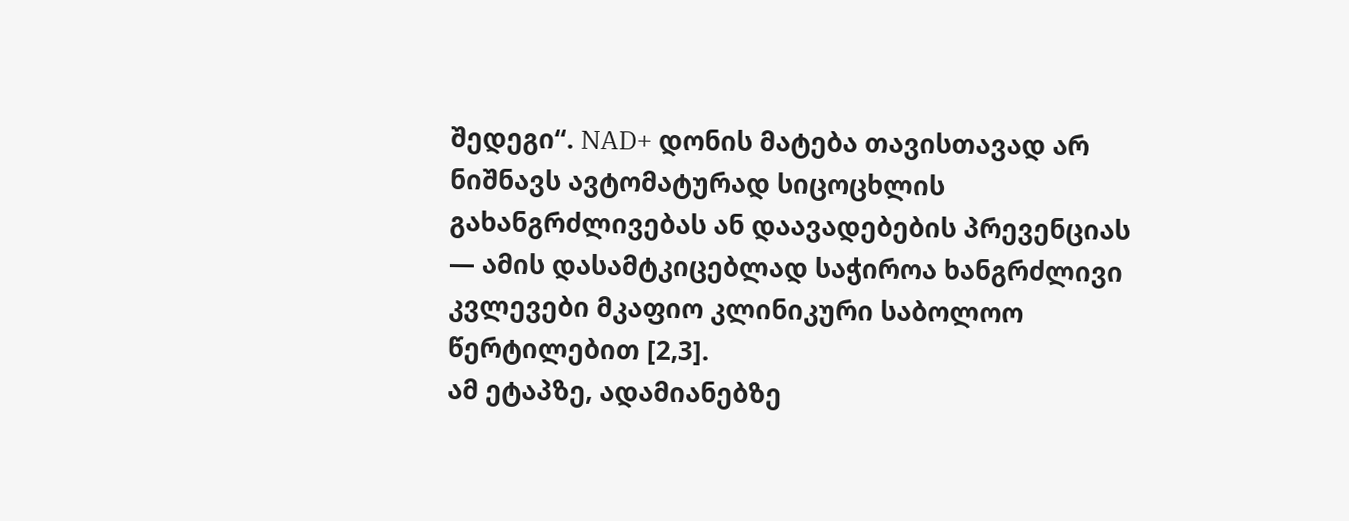შედეგი“. NAD+ დონის მატება თავისთავად არ ნიშნავს ავტომატურად სიცოცხლის გახანგრძლივებას ან დაავადებების პრევენციას — ამის დასამტკიცებლად საჭიროა ხანგრძლივი კვლევები მკაფიო კლინიკური საბოლოო წერტილებით [2,3].
ამ ეტაპზე, ადამიანებზე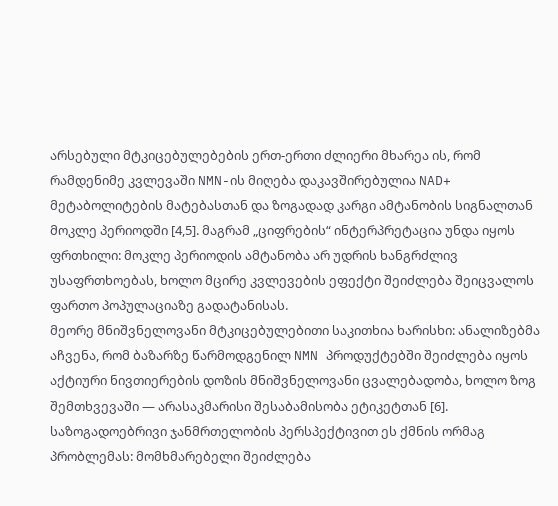არსებული მტკიცებულებების ერთ-ერთი ძლიერი მხარეა ის, რომ რამდენიმე კვლევაში NMN-ის მიღება დაკავშირებულია NAD+ მეტაბოლიტების მატებასთან და ზოგადად კარგი ამტანობის სიგნალთან მოკლე პერიოდში [4,5]. მაგრამ „ციფრების“ ინტერპრეტაცია უნდა იყოს ფრთხილი: მოკლე პერიოდის ამტანობა არ უდრის ხანგრძლივ უსაფრთხოებას, ხოლო მცირე კვლევების ეფექტი შეიძლება შეიცვალოს ფართო პოპულაციაზე გადატანისას.
მეორე მნიშვნელოვანი მტკიცებულებითი საკითხია ხარისხი: ანალიზებმა აჩვენა, რომ ბაზარზე წარმოდგენილ NMN პროდუქტებში შეიძლება იყოს აქტიური ნივთიერების დოზის მნიშვნელოვანი ცვალებადობა, ხოლო ზოგ შემთხვევაში — არასაკმარისი შესაბამისობა ეტიკეტთან [6]. საზოგადოებრივი ჯანმრთელობის პერსპექტივით ეს ქმნის ორმაგ პრობლემას: მომხმარებელი შეიძლება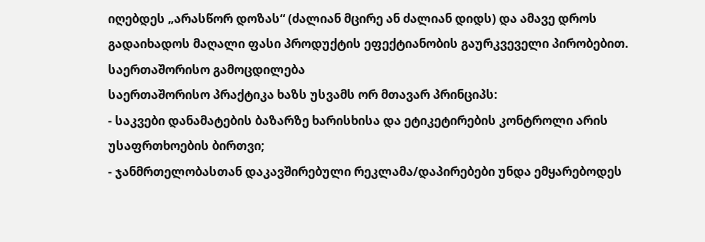იღებდეს „არასწორ დოზას“ (ძალიან მცირე ან ძალიან დიდს) და ამავე დროს გადაიხადოს მაღალი ფასი პროდუქტის ეფექტიანობის გაურკვეველი პირობებით.
საერთაშორისო გამოცდილება
საერთაშორისო პრაქტიკა ხაზს უსვამს ორ მთავარ პრინციპს:
- საკვები დანამატების ბაზარზე ხარისხისა და ეტიკეტირების კონტროლი არის უსაფრთხოების ბირთვი;
- ჯანმრთელობასთან დაკავშირებული რეკლამა/დაპირებები უნდა ემყარებოდეს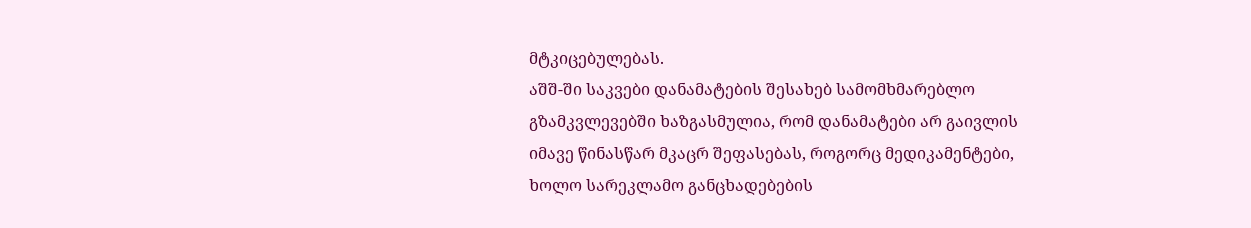მტკიცებულებას.
აშშ-ში საკვები დანამატების შესახებ სამომხმარებლო გზამკვლევებში ხაზგასმულია, რომ დანამატები არ გაივლის იმავე წინასწარ მკაცრ შეფასებას, როგორც მედიკამენტები, ხოლო სარეკლამო განცხადებების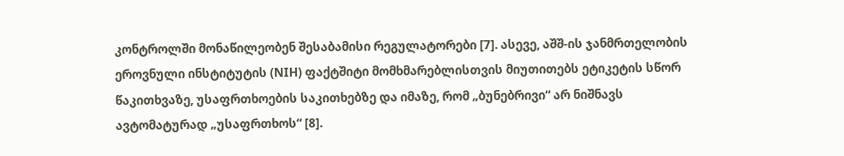კონტროლში მონაწილეობენ შესაბამისი რეგულატორები [7]. ასევე, აშშ-ის ჯანმრთელობის ეროვნული ინსტიტუტის (NIH) ფაქტშიტი მომხმარებლისთვის მიუთითებს ეტიკეტის სწორ წაკითხვაზე, უსაფრთხოების საკითხებზე და იმაზე, რომ „ბუნებრივი“ არ ნიშნავს ავტომატურად „უსაფრთხოს“ [8].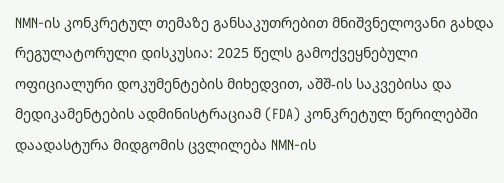NMN-ის კონკრეტულ თემაზე განსაკუთრებით მნიშვნელოვანი გახდა რეგულატორული დისკუსია: 2025 წელს გამოქვეყნებული ოფიციალური დოკუმენტების მიხედვით, აშშ-ის საკვებისა და მედიკამენტების ადმინისტრაციამ (FDA) კონკრეტულ წერილებში დაადასტურა მიდგომის ცვლილება NMN-ის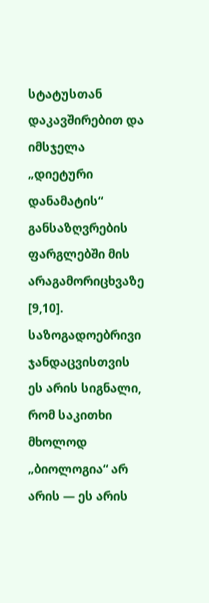სტატუსთან დაკავშირებით და იმსჯელა „დიეტური დანამატის“ განსაზღვრების ფარგლებში მის არაგამორიცხვაზე [9,10]. საზოგადოებრივი ჯანდაცვისთვის ეს არის სიგნალი, რომ საკითხი მხოლოდ „ბიოლოგია“ არ არის — ეს არის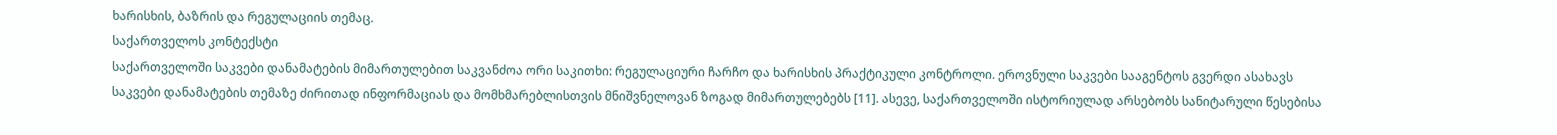ხარისხის, ბაზრის და რეგულაციის თემაც.
საქართველოს კონტექსტი
საქართველოში საკვები დანამატების მიმართულებით საკვანძოა ორი საკითხი: რეგულაციური ჩარჩო და ხარისხის პრაქტიკული კონტროლი. ეროვნული საკვები სააგენტოს გვერდი ასახავს საკვები დანამატების თემაზე ძირითად ინფორმაციას და მომხმარებლისთვის მნიშვნელოვან ზოგად მიმართულებებს [11]. ასევე, საქართველოში ისტორიულად არსებობს სანიტარული წესებისა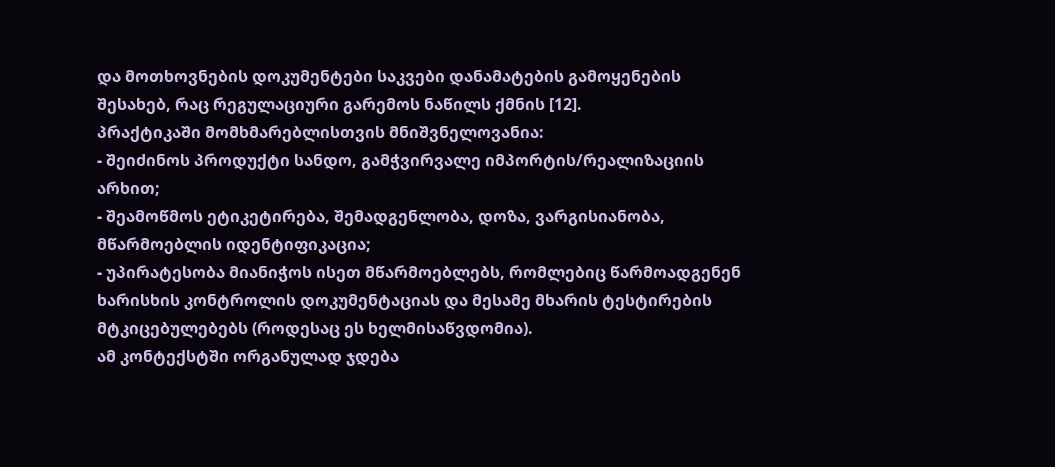და მოთხოვნების დოკუმენტები საკვები დანამატების გამოყენების შესახებ, რაც რეგულაციური გარემოს ნაწილს ქმნის [12].
პრაქტიკაში მომხმარებლისთვის მნიშვნელოვანია:
- შეიძინოს პროდუქტი სანდო, გამჭვირვალე იმპორტის/რეალიზაციის არხით;
- შეამოწმოს ეტიკეტირება, შემადგენლობა, დოზა, ვარგისიანობა, მწარმოებლის იდენტიფიკაცია;
- უპირატესობა მიანიჭოს ისეთ მწარმოებლებს, რომლებიც წარმოადგენენ ხარისხის კონტროლის დოკუმენტაციას და მესამე მხარის ტესტირების მტკიცებულებებს (როდესაც ეს ხელმისაწვდომია).
ამ კონტექსტში ორგანულად ჯდება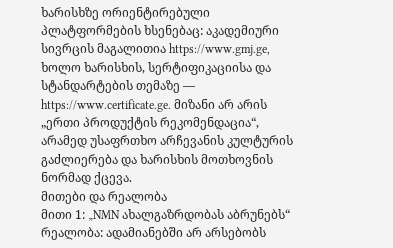ხარისხზე ორიენტირებული პლატფორმების ხსენებაც: აკადემიური სივრცის მაგალითია https://www.gmj.ge, ხოლო ხარისხის, სერტიფიკაციისა და სტანდარტების თემაზე — https://www.certificate.ge. მიზანი არ არის „ერთი პროდუქტის რეკომენდაცია“, არამედ უსაფრთხო არჩევანის კულტურის გაძლიერება და ხარისხის მოთხოვნის ნორმად ქცევა.
მითები და რეალობა
მითი 1: „NMN ახალგაზრდობას აბრუნებს“
რეალობა: ადამიანებში არ არსებობს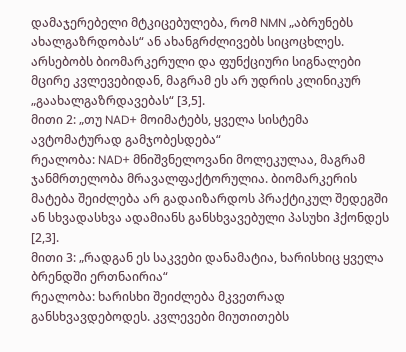დამაჯერებელი მტკიცებულება, რომ NMN „აბრუნებს ახალგაზრდობას“ ან ახანგრძლივებს სიცოცხლეს. არსებობს ბიომარკერული და ფუნქციური სიგნალები მცირე კვლევებიდან, მაგრამ ეს არ უდრის კლინიკურ „გაახალგაზრდავებას“ [3,5].
მითი 2: „თუ NAD+ მოიმატებს, ყველა სისტემა ავტომატურად გამჯობესდება“
რეალობა: NAD+ მნიშვნელოვანი მოლეკულაა, მაგრამ ჯანმრთელობა მრავალფაქტორულია. ბიომარკერის მატება შეიძლება არ გადაიზარდოს პრაქტიკულ შედეგში ან სხვადასხვა ადამიანს განსხვავებული პასუხი ჰქონდეს [2,3].
მითი 3: „რადგან ეს საკვები დანამატია, ხარისხიც ყველა ბრენდში ერთნაირია“
რეალობა: ხარისხი შეიძლება მკვეთრად განსხვავდებოდეს. კვლევები მიუთითებს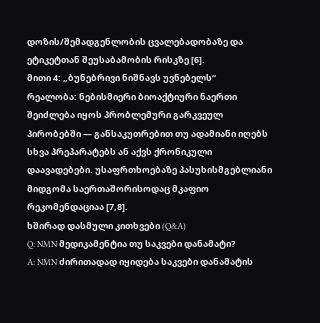დოზის/შემადგენლობის ცვალებადობაზე და ეტიკეტთან შეუსაბამობის რისკზე [6].
მითი 4: „ბუნებრივი ნიშნავს უვნებელს“
რეალობა: ნებისმიერი ბიოაქტიური ნაერთი შეიძლება იყოს პრობლემური გარკვეულ პირობებში — განსაკუთრებით თუ ადამიანი იღებს სხვა პრეპარატებს ან აქვს ქრონიკული დაავადებები. უსაფრთხოებაზე პასუხისმგებლიანი მიდგომა საერთაშორისოდაც მკაფიო რეკომენდაციაა [7,8].
ხშირად დასმული კითხვები (Q&A)
Q: NMN მედიკამენტია თუ საკვები დანამატი?
A: NMN ძირითადად იყიდება საკვები დანამატის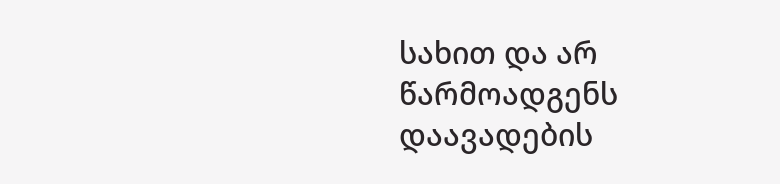სახით და არ წარმოადგენს დაავადების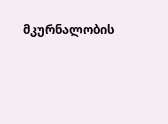მკურნალობის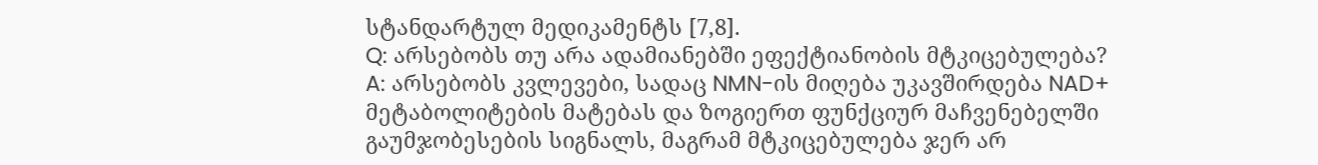სტანდარტულ მედიკამენტს [7,8].
Q: არსებობს თუ არა ადამიანებში ეფექტიანობის მტკიცებულება?
A: არსებობს კვლევები, სადაც NMN-ის მიღება უკავშირდება NAD+ მეტაბოლიტების მატებას და ზოგიერთ ფუნქციურ მაჩვენებელში გაუმჯობესების სიგნალს, მაგრამ მტკიცებულება ჯერ არ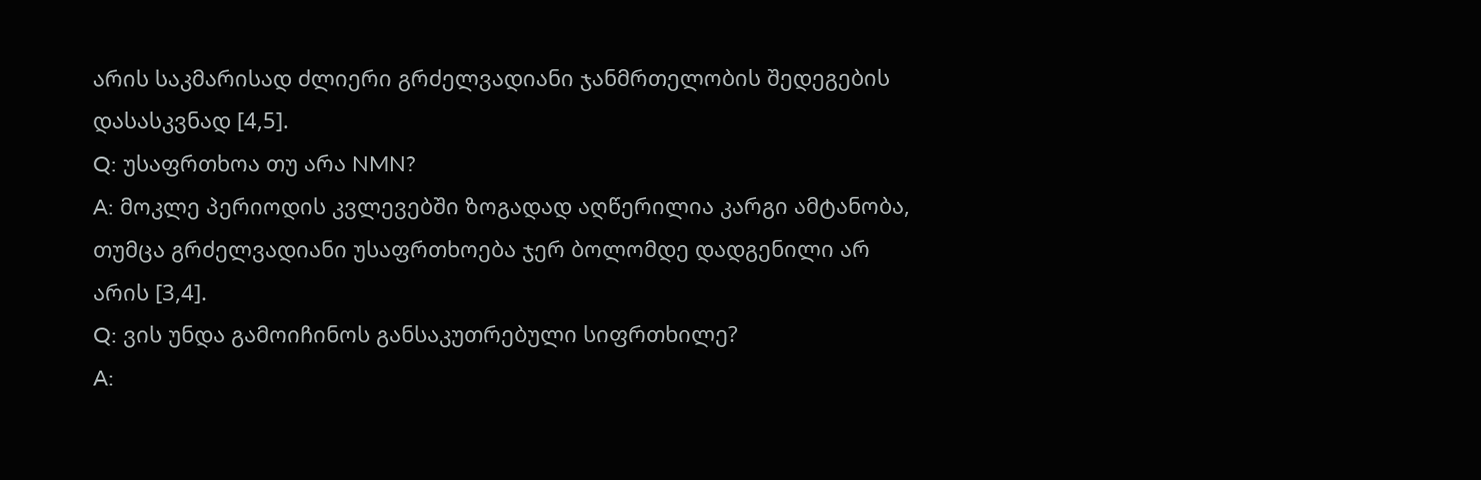არის საკმარისად ძლიერი გრძელვადიანი ჯანმრთელობის შედეგების დასასკვნად [4,5].
Q: უსაფრთხოა თუ არა NMN?
A: მოკლე პერიოდის კვლევებში ზოგადად აღწერილია კარგი ამტანობა, თუმცა გრძელვადიანი უსაფრთხოება ჯერ ბოლომდე დადგენილი არ არის [3,4].
Q: ვის უნდა გამოიჩინოს განსაკუთრებული სიფრთხილე?
A: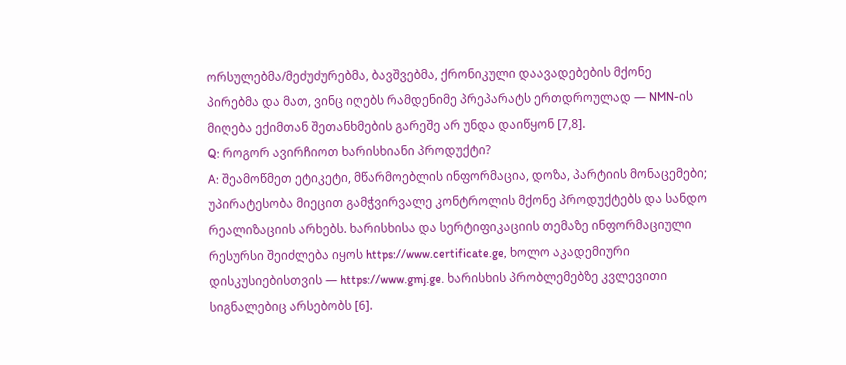ორსულებმა/მეძუძურებმა, ბავშვებმა, ქრონიკული დაავადებების მქონე პირებმა და მათ, ვინც იღებს რამდენიმე პრეპარატს ერთდროულად — NMN-ის მიღება ექიმთან შეთანხმების გარეშე არ უნდა დაიწყონ [7,8].
Q: როგორ ავირჩიოთ ხარისხიანი პროდუქტი?
A: შეამოწმეთ ეტიკეტი, მწარმოებლის ინფორმაცია, დოზა, პარტიის მონაცემები; უპირატესობა მიეცით გამჭვირვალე კონტროლის მქონე პროდუქტებს და სანდო რეალიზაციის არხებს. ხარისხისა და სერტიფიკაციის თემაზე ინფორმაციული რესურსი შეიძლება იყოს https://www.certificate.ge, ხოლო აკადემიური დისკუსიებისთვის — https://www.gmj.ge. ხარისხის პრობლემებზე კვლევითი სიგნალებიც არსებობს [6].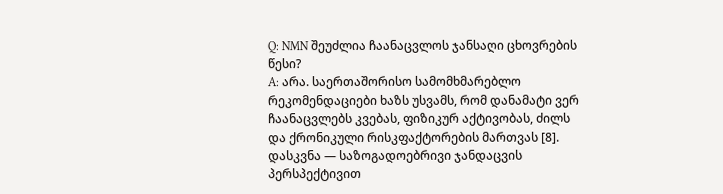Q: NMN შეუძლია ჩაანაცვლოს ჯანსაღი ცხოვრების წესი?
A: არა. საერთაშორისო სამომხმარებლო რეკომენდაციები ხაზს უსვამს, რომ დანამატი ვერ ჩაანაცვლებს კვებას, ფიზიკურ აქტივობას, ძილს და ქრონიკული რისკფაქტორების მართვას [8].
დასკვნა — საზოგადოებრივი ჯანდაცვის პერსპექტივით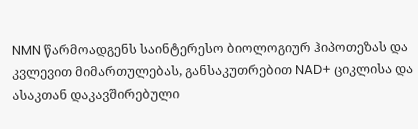NMN წარმოადგენს საინტერესო ბიოლოგიურ ჰიპოთეზას და კვლევით მიმართულებას, განსაკუთრებით NAD+ ციკლისა და ასაკთან დაკავშირებული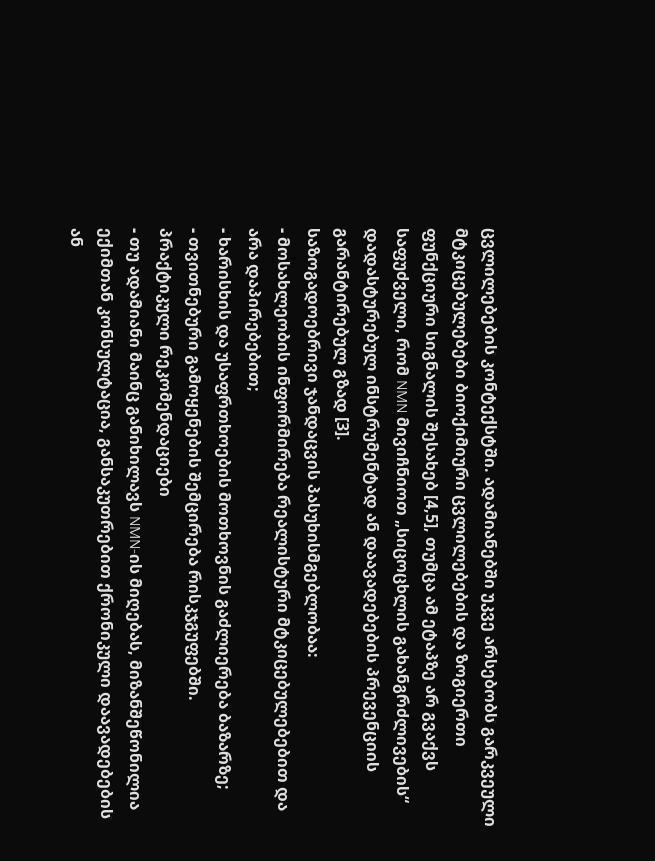ცვლილებების კონტექსტში. ადამიანებში უკვე არსებობს გარკვეული მტკიცებულებები ბიოქიმიური ცვლილებების და ზოგიერთი ფუნქციური სიგნალის შესახებ [4,5], თუმცა ამ ეტაპზე არ გვაქვს საფუძველი, რომ NMN მივიჩნიოთ „სიცოცხლის გახანგრძლივების“ დადასტურებულ ინსტრუმენტად ან დაავადებების პრევენციის გარანტირებულ გზად [3].
საზოგადოებრივი ჯანდაცვის პასუხისმგებლობაა:
- მოსახლეობის ინფორმირება რეალისტური მტკიცებულებებით და არა დაპირებებით;
- ხარისხის და უსაფრთხოების მოთხოვნის გაძლიერება ბაზარზე;
- თვითნებური გამოყენების შემცირება რისკჯგუფებში.
პრაქტიკული რეკომენდაციები
- თუ ადამიანი მაინც განიხილავს NMN-ის მიღებას, მიზანშეწონილია ექიმთან კონსულტაცია, განსაკუთრებით ქრონიკული დაავადებების ან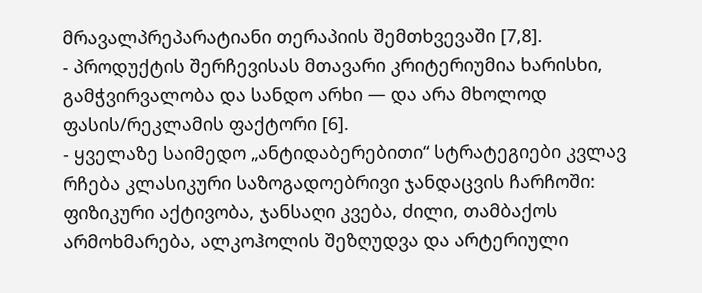მრავალპრეპარატიანი თერაპიის შემთხვევაში [7,8].
- პროდუქტის შერჩევისას მთავარი კრიტერიუმია ხარისხი, გამჭვირვალობა და სანდო არხი — და არა მხოლოდ ფასის/რეკლამის ფაქტორი [6].
- ყველაზე საიმედო „ანტიდაბერებითი“ სტრატეგიები კვლავ რჩება კლასიკური საზოგადოებრივი ჯანდაცვის ჩარჩოში: ფიზიკური აქტივობა, ჯანსაღი კვება, ძილი, თამბაქოს არმოხმარება, ალკოჰოლის შეზღუდვა და არტერიული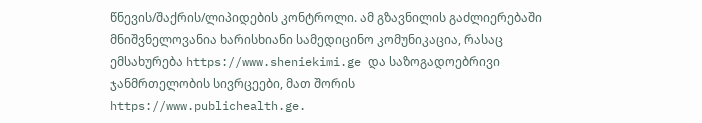წნევის/შაქრის/ლიპიდების კონტროლი. ამ გზავნილის გაძლიერებაში მნიშვნელოვანია ხარისხიანი სამედიცინო კომუნიკაცია, რასაც ემსახურება https://www.sheniekimi.ge და საზოგადოებრივი ჯანმრთელობის სივრცეები, მათ შორის https://www.publichealth.ge.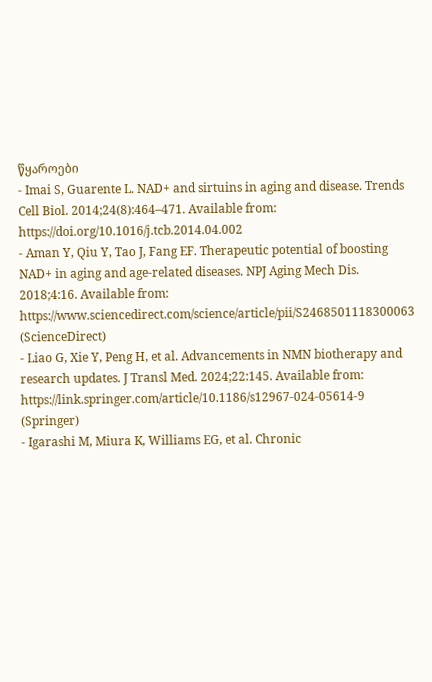წყაროები
- Imai S, Guarente L. NAD+ and sirtuins in aging and disease. Trends Cell Biol. 2014;24(8):464–471. Available from: https://doi.org/10.1016/j.tcb.2014.04.002
- Aman Y, Qiu Y, Tao J, Fang EF. Therapeutic potential of boosting NAD+ in aging and age-related diseases. NPJ Aging Mech Dis. 2018;4:16. Available from: https://www.sciencedirect.com/science/article/pii/S2468501118300063 (ScienceDirect)
- Liao G, Xie Y, Peng H, et al. Advancements in NMN biotherapy and research updates. J Transl Med. 2024;22:145. Available from: https://link.springer.com/article/10.1186/s12967-024-05614-9 (Springer)
- Igarashi M, Miura K, Williams EG, et al. Chronic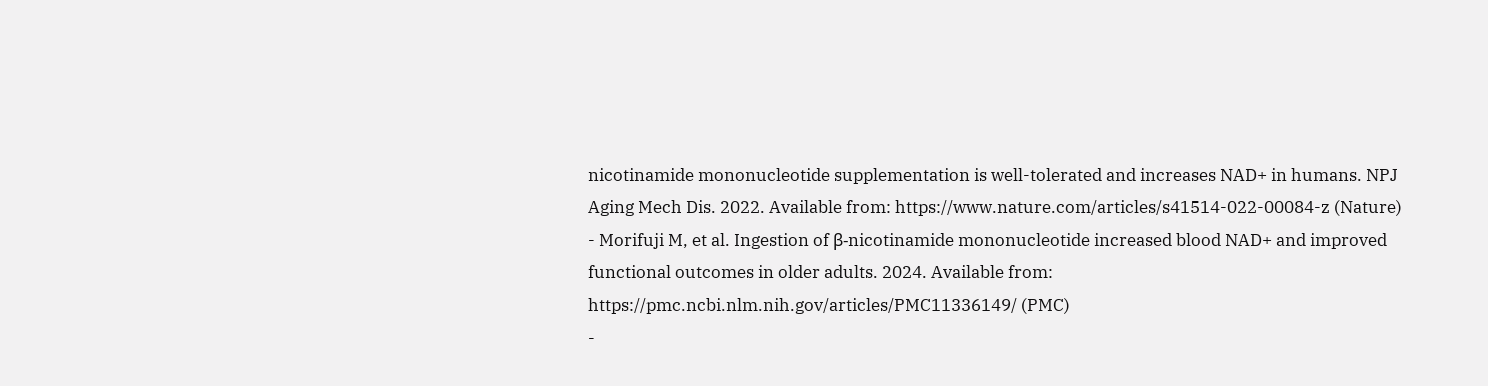nicotinamide mononucleotide supplementation is well-tolerated and increases NAD+ in humans. NPJ Aging Mech Dis. 2022. Available from: https://www.nature.com/articles/s41514-022-00084-z (Nature)
- Morifuji M, et al. Ingestion of β-nicotinamide mononucleotide increased blood NAD+ and improved functional outcomes in older adults. 2024. Available from: https://pmc.ncbi.nlm.nih.gov/articles/PMC11336149/ (PMC)
-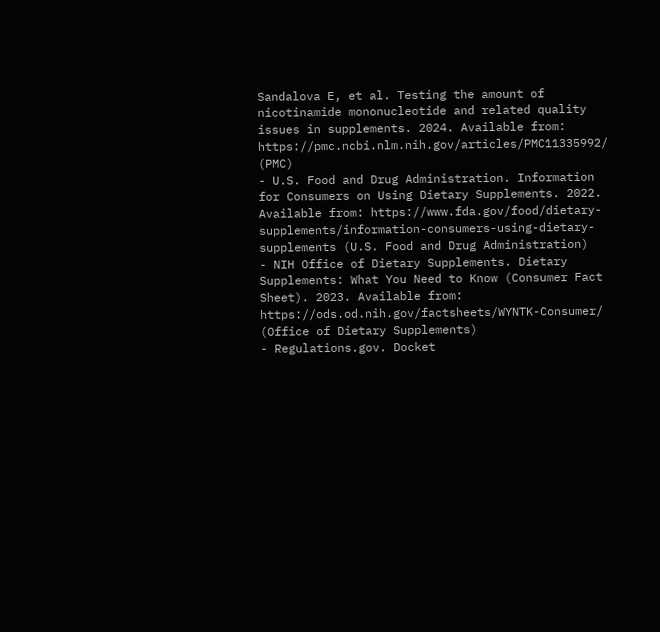Sandalova E, et al. Testing the amount of nicotinamide mononucleotide and related quality issues in supplements. 2024. Available from: https://pmc.ncbi.nlm.nih.gov/articles/PMC11335992/ (PMC)
- U.S. Food and Drug Administration. Information for Consumers on Using Dietary Supplements. 2022. Available from: https://www.fda.gov/food/dietary-supplements/information-consumers-using-dietary-supplements (U.S. Food and Drug Administration)
- NIH Office of Dietary Supplements. Dietary Supplements: What You Need to Know (Consumer Fact Sheet). 2023. Available from: https://ods.od.nih.gov/factsheets/WYNTK-Consumer/ (Office of Dietary Supplements)
- Regulations.gov. Docket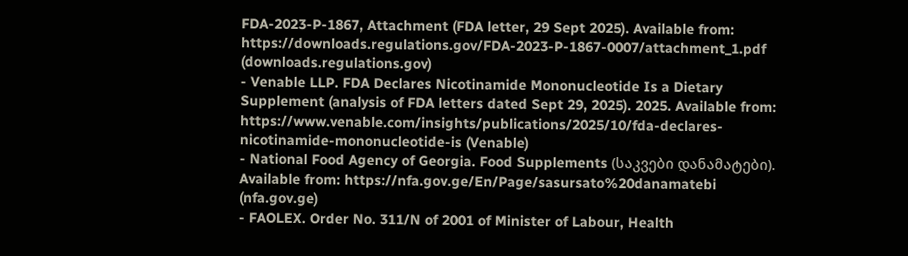FDA-2023-P-1867, Attachment (FDA letter, 29 Sept 2025). Available from: https://downloads.regulations.gov/FDA-2023-P-1867-0007/attachment_1.pdf (downloads.regulations.gov)
- Venable LLP. FDA Declares Nicotinamide Mononucleotide Is a Dietary Supplement (analysis of FDA letters dated Sept 29, 2025). 2025. Available from: https://www.venable.com/insights/publications/2025/10/fda-declares-nicotinamide-mononucleotide-is (Venable)
- National Food Agency of Georgia. Food Supplements (საკვები დანამატები). Available from: https://nfa.gov.ge/En/Page/sasursato%20danamatebi (nfa.gov.ge)
- FAOLEX. Order No. 311/N of 2001 of Minister of Labour, Health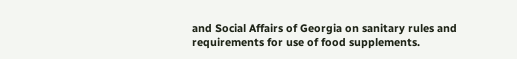and Social Affairs of Georgia on sanitary rules and requirements for use of food supplements.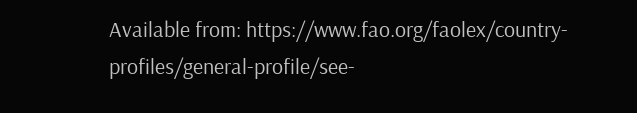Available from: https://www.fao.org/faolex/country-profiles/general-profile/see-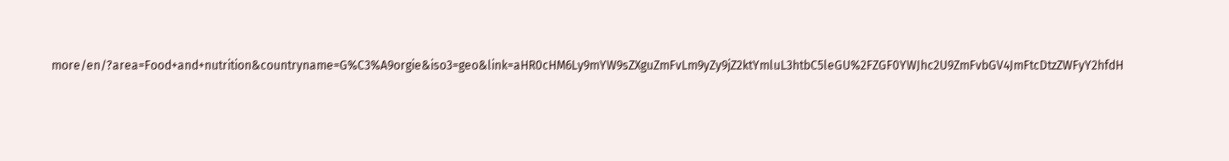more/en/?area=Food+and+nutrition&countryname=G%C3%A9orgie&iso3=geo&link=aHR0cHM6Ly9mYW9sZXguZmFvLm9yZy9jZ2ktYmluL3htbC5leGU%2FZGF0YWJhc2U9ZmFvbGV4JmFtcDtzZWFyY2hfdH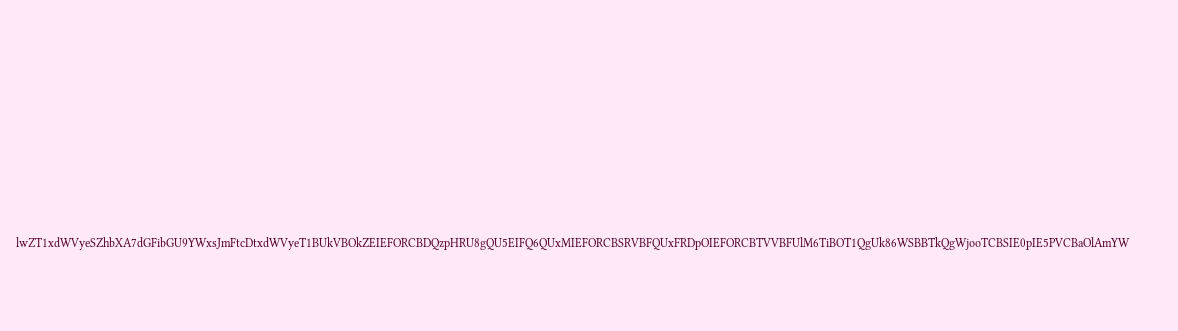lwZT1xdWVyeSZhbXA7dGFibGU9YWxsJmFtcDtxdWVyeT1BUkVBOkZEIEFORCBDQzpHRU8gQU5EIFQ6QUxMIEFORCBSRVBFQUxFRDpOIEFORCBTVVBFUlM6TiBOT1QgUk86WSBBTkQgWjooTCBSIE0pIE5PVCBaOlAmYW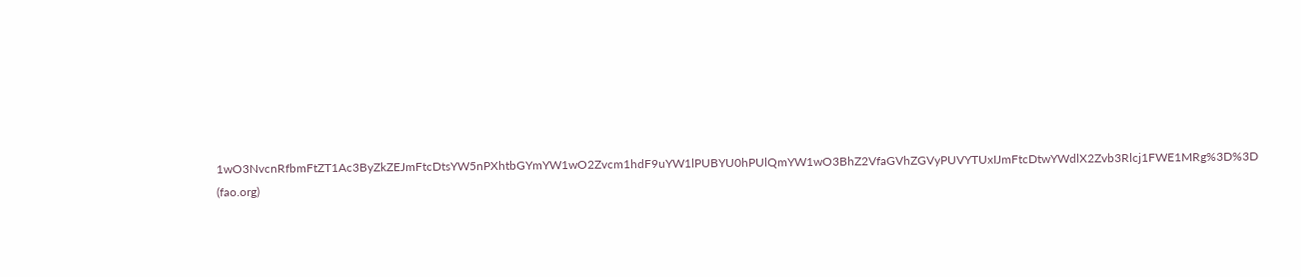1wO3NvcnRfbmFtZT1Ac3ByZkZEJmFtcDtsYW5nPXhtbGYmYW1wO2Zvcm1hdF9uYW1lPUBYU0hPUlQmYW1wO3BhZ2VfaGVhZGVyPUVYTUxIJmFtcDtwYWdlX2Zvb3Rlcj1FWE1MRg%3D%3D (fao.org)